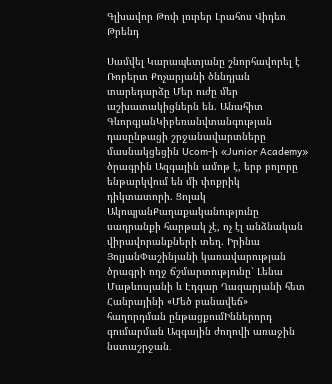Գլխավոր Թոփ լուրեր Լրահոս Վիդեո Թրենդ

Սամվել Կարապետյանը շնորհավորել է Ռոբերտ Քոչարյանի ծննդյան տարեդարձը Մեր ուժը մեր աշխատակիցներն են. Անահիտ ԳևորգյանԿիբեռանվտանգության դասընթացի շրջանավարտները մասնակցեցին Ucom-ի «Junior Academy» ծրագրին Ազգային ամոթ է, երբ բոլորը ենթարկվում են մի փոքրիկ դիկտատորի. Ցոլակ ԱկոպյանՔաղաքականությունը սադրանքի հարթակ չէ, ոչ էլ անձնական վիրավորանքների տեղ. Իրինա ՅոլյանՓաշինյանի կառավարության ծրագրի ողջ ճշմարտությունը՝ Լենա Մաթևոսյանի և Էդգար Ղազարյանի հետ Հանրայինի «Մեծ բանավեճ» հաղորդման ընթացքումԻններորդ գումարման Ազգային ժողովի առաջին նստաշրջան․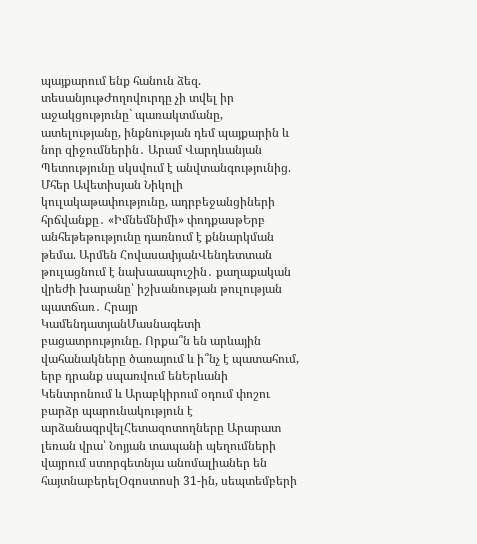պայքարում ենք հանուն ձեզ. տեսանյութԺողովուրդը չի տվել իր աջակցությունը` պառակտմանը, ատելությանը, ինքնության դեմ պայքարին և նոր զիջումներին․ Արամ Վարդևանյան Պետությունը սկսվում է անվտանգությունից. Մհեր Ավետիսյան Նիկոլի կուլակաթափությունը, ադրբեջանցիների հրճվանքը․ «Իմնեմնիմի» փոդքասթԵրբ անհեթեթությունը դառնում է քննարկման թեմա. Արմեն ՀովասափյանՎենդետտան թուլացնում է նախաապուշին․ քաղաքական վրեժի խարանը՝ իշխանության թուլության պատճառ․ Հրայր ԿամենդատյանՄասնագետի բացատրությունը. Որքա՞ն են արևային վահանակները ծառայում և ի՞նչ է պատահում, երբ դրանք սպառվում ենԵրևանի Կենտրոնում և Արաբկիրում օդում փոշու բարձր պարունակություն է արձանագրվելՀետազոտողները Արարատ լեռան վրա՝ Նոյյան տապանի պեղումների վայրում ստորգետնյա անոմալիաներ են հայտնաբերելՕգոստոսի 31-ին, սեպտեմբերի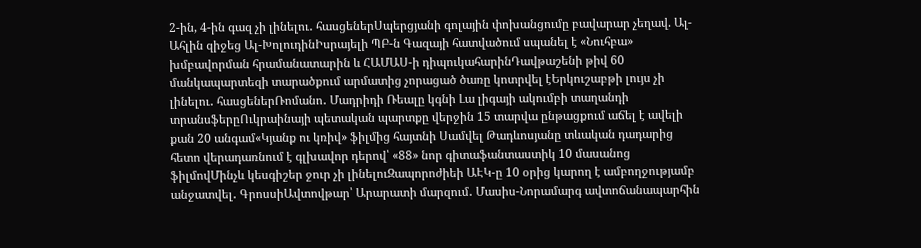2-ին, 4-ին գազ չի լինելու․ հասցեներՍպերցյանի գոլային փոխանցումը բավարար չեղավ. Ալ-Ահլին զիջեց Ալ-ԽոլուդինԻսրայելի ՊԲ-ն Գազայի հատվածում սպանել է «Նուհբա» խմբավորման հրամանատարին և ՀԱՄԱՍ-ի դիպուկահարինԴավթաշենի թիվ 60 մանկապարտեզի տարածքում արմատից չորացած ծառը կոտրվել էԵրկուշաբթի լույս չի լինելու․ հասցեներՌոմանո․ Մադրիդի Ռեալը կգնի Լա լիգայի ակումբի տաղանդի տրանսֆերըՈւկրաինայի պետական պարտքը վերջին 15 տարվա ընթացքում աճել է ավելի քան 20 անգամ«Կյանք ու կռիվ» ֆիլմից հայտնի Սամվել Թադևոսյանը տևական դադարից հետո վերադառնում է գլխավոր դերով՝ «88» նոր գիտաֆանտաստիկ 10 մասանոց ֆիլմովՄինչև կեսգիշեր ջուր չի լինելուԶապորոժիեի ԱԷԿ-ը 10 օրից կարող է ամբողջությամբ անջատվել․ ԳրոսսիԱվտովթար՝ Արարատի մարզում․ Մասիս-Նորամարգ ավտոճանապարհին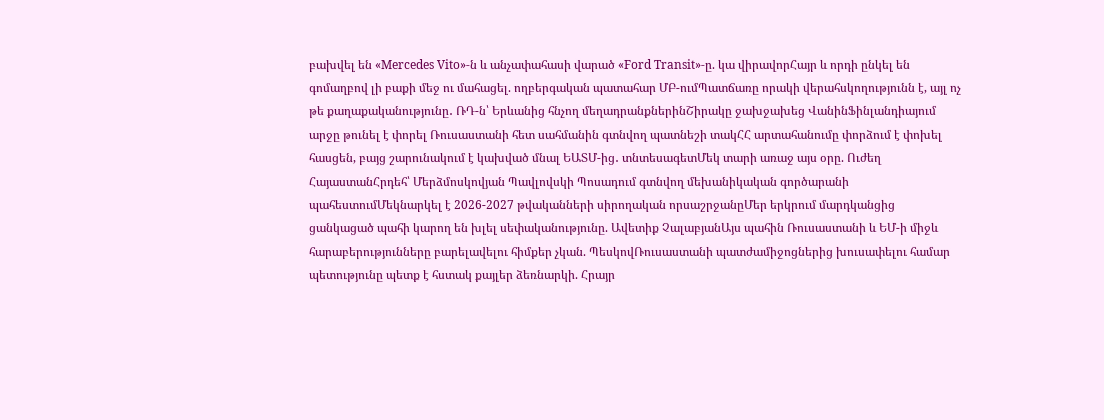բախվել են «Mercedes Vito»-ն և անչափահասի վարած «Ford Transit»-ը. կա վիրավորՀայր և որդի ընկել են գոմաղբով լի բաքի մեջ ու մահացել. ողբերգական պատահար ՄԲ-ումՊատճառը որակի վերահսկողությունն է, այլ ոչ թե քաղաքականությունը․ ՌԴ-ն՝ Երևանից հնչող մեղադրանքներինՇիրակը ջախջախեց ՎանինՖինլանդիայում արջը թունել է փորել Ռուսաստանի հետ սահմանին գտնվող պատնեշի տակՀՀ արտահանումը փորձում է փոխել հասցեն, բայց շարունակում է կախված մնալ ԵԱՏՄ-ից․ տնտեսագետՄեկ տարի առաջ այս օրը. Ուժեղ ՀայաստանՀրդեհ՝ Մերձմոսկովյան Պավլովսկի Պոսադում գտնվող մեխանիկական գործարանի պահեստումՄեկնարկել է 2026-2027 թվականների սիրողական որսաշրջանըՄեր երկրում մարդկանցից ցանկացած պահի կարող են խլել սեփականությունը. Ավետիք ՉալաբյանԱյս պահին Ռուսաստանի և ԵՄ-ի միջև հարաբերությունները բարելավելու հիմքեր չկան. ՊեսկովՌուսաստանի պատժամիջոցներից խուսափելու համար պետությունը պետք է հստակ քայլեր ձեռնարկի. Հրայր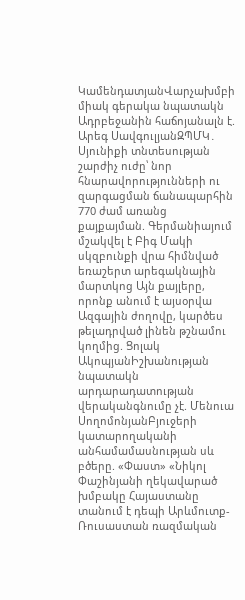ԿամենդատյանՎարչախմբի միակ գերակա նպատակն Ադրբեջանին հաճոյանալն է. Արեգ ՍավգուլյանԶՊՄԿ․ Սյունիքի տնտեսության շարժիչ ուժը՝ նոր հնարավորությունների ու զարգացման ճանապարհին 770 ժամ առանց քայքայման. Գերմանիայում մշակվել է Բիգ Մակի սկզբունքի վրա հիմնված եռաշերտ արեգակնային մարտկոց Այն քայլերը, որոնք անում է այսօրվա Ազգային ժողովը, կարծես թելադրված լինեն թշնամու կողմից. Ցոլակ ԱկոպյանԻշխանության նպատակն արդարադատության վերականգնումը չէ. Մենուա ՍողոմոնյանԲյուջերի կատարողականի անհամամասնության սև բծերը. «Փաստ» «Նիկոլ Փաշինյանի ղեկավարած խմբակը Հայաստանը տանում է դեպի Արևմուտք-Ռուսաստան ռազմական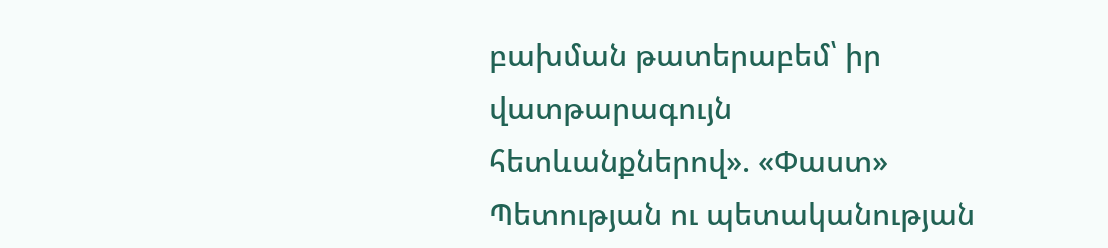բախման թատերաբեմ՝ իր վատթարագույն հետևանքներով». «Փաստ» Պետության ու պետականության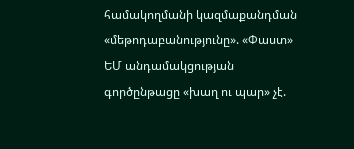համակողմանի կազմաքանդման «մեթոդաբանությունը». «Փաստ» ԵՄ անդամակցության գործընթացը «խաղ ու պար» չէ.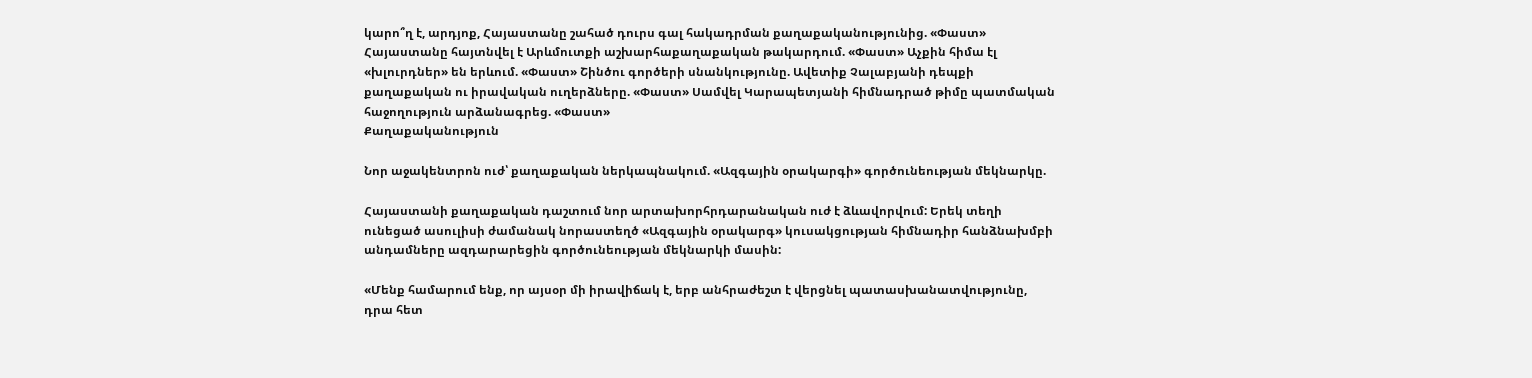կարո՞ղ է, արդյոք, Հայաստանը շահած դուրս գալ հակադրման քաղաքականությունից. «Փաստ» Հայաստանը հայտնվել է Արևմուտքի աշխարհաքաղաքական թակարդում. «Փաստ» Աչքին հիմա էլ «խլուրդներ» են երևում. «Փաստ» Շինծու գործերի սնանկությունը. Ավետիք Չալաբյանի դեպքի քաղաքական ու իրավական ուղերձները. «Փաստ» Սամվել Կարապետյանի հիմնադրած թիմը պատմական հաջողություն արձանագրեց. «Փաստ»
Քաղաքականություն

Նոր աջակենտրոն ուժ՝ քաղաքական ներկապնակում. «Ազգային օրակարգի» գործունեության մեկնարկը.

Հայաստանի քաղաքական դաշտում նոր արտախորհրդարանական ուժ է ձևավորվում: Երեկ տեղի ունեցած ասուլիսի ժամանակ նորաստեղծ «Ազգային օրակարգ» կուսակցության հիմնադիր հանձնախմբի անդամները ազդարարեցին գործունեության մեկնարկի մասին:

«Մենք համարում ենք, որ այսօր մի իրավիճակ է, երբ անհրաժեշտ է վերցնել պատասխանատվությունը, դրա հետ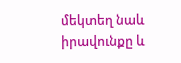մեկտեղ նաև իրավունքը և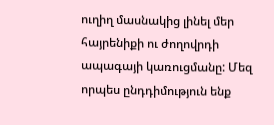ուղիղ մասնակից լինել մեր հայրենիքի ու ժողովրդի ապագայի կառուցմանը: Մեզ որպես ընդդիմություն ենք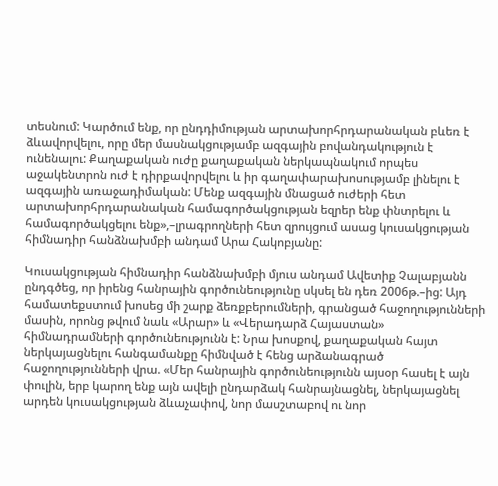տեսնում: Կարծում ենք, որ ընդդիմության արտախորհրդարանական բևեռ է ձևավորվելու, որը մեր մասնակցությամբ ազգային բովանդակություն է ունենալու: Քաղաքական ուժը քաղաքական ներկապնակում որպես աջակենտրոն ուժ է դիրքավորվելու և իր գաղափարախոսությամբ լինելու է ազգային առաջադիմական: Մենք ազգային մնացած ուժերի հետ արտախորհրդարանական համագործակցության եզրեր ենք փնտրելու և համագործակցելու ենք»,–լրագրողների հետ զրույցում ասաց կուսակցության հիմնադիր հանձնախմբի անդամ Արա Հակոբյանը:

Կուսակցության հիմնադիր հանձնախմբի մյուս անդամ Ավետիք Չալաբյանն ընդգծեց, որ իրենց հանրային գործունեությունը սկսել են դեռ 2006թ.–ից: Այդ համատեքստում խոսեց մի շարք ձեռքբերումների, գրանցած հաջողությունների մասին, որոնց թվում նաև «Արար» և «Վերադարձ Հայաստան» հիմնադրամների գործունեությունն է: Նրա խոսքով, քաղաքական հայտ ներկայացնելու հանգամանքը հիմնված է հենց արձանագրած հաջողությունների վրա. «Մեր հանրային գործունեությունն այսօր հասել է այն փուլին, երբ կարող ենք այն ավելի ընդարձակ հանրայնացնել, ներկայացնել արդեն կուսակցության ձևաչափով, նոր մասշտաբով ու նոր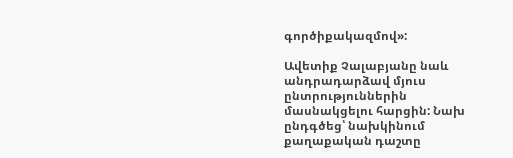գործիքակազմով»:

Ավետիք Չալաբյանը նաև անդրադարձավ մյուս ընտրություններին մասնակցելու հարցին: Նախ ընդգծեց՝ նախկինում քաղաքական դաշտը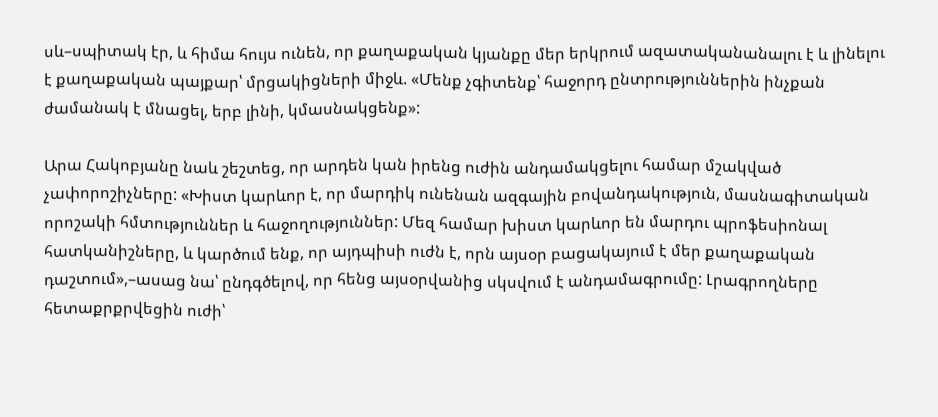սև–սպիտակ էր, և հիմա հույս ունեն, որ քաղաքական կյանքը մեր երկրում ազատականանալու է և լինելու է քաղաքական պայքար՝ մրցակիցների միջև. «Մենք չգիտենք՝ հաջորդ ընտրություններին ինչքան ժամանակ է մնացել, երբ լինի, կմասնակցենք»:

Արա Հակոբյանը նաև շեշտեց, որ արդեն կան իրենց ուժին անդամակցելու համար մշակված չափորոշիչները: «Խիստ կարևոր է, որ մարդիկ ունենան ազգային բովանդակություն, մասնագիտական որոշակի հմտություններ և հաջողություններ: Մեզ համար խիստ կարևոր են մարդու պրոֆեսիոնալ հատկանիշները, և կարծում ենք, որ այդպիսի ուժն է, որն այսօր բացակայում է մեր քաղաքական դաշտում»,–ասաց նա՝ ընդգծելով, որ հենց այսօրվանից սկսվում է անդամագրումը: Լրագրողները հետաքրքրվեցին ուժի՝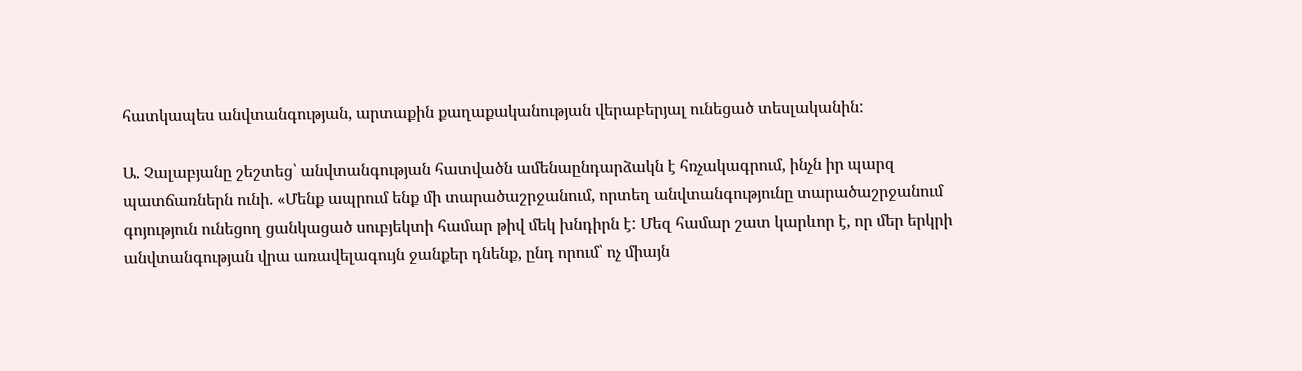հատկապես անվտանգության, արտաքին քաղաքականության վերաբերյալ ունեցած տեսլականին:

Ա. Չալաբյանը շեշտեց՝ անվտանգության հատվածն ամենաընդարձակն է հռչակագրում, ինչն իր պարզ պատճառներն ունի. «Մենք ապրում ենք մի տարածաշրջանում, որտեղ անվտանգությունը տարածաշրջանում գոյություն ունեցող ցանկացած սուբյեկտի համար թիվ մեկ խնդիրն է: Մեզ համար շատ կարևոր է, որ մեր երկրի անվտանգության վրա առավելագույն ջանքեր դնենք, ընդ որում՝ ոչ միայն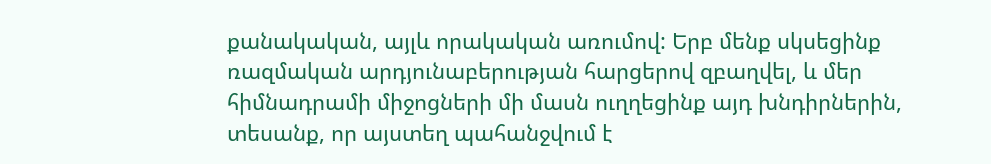քանակական, այլև որակական առումով: Երբ մենք սկսեցինք ռազմական արդյունաբերության հարցերով զբաղվել, և մեր հիմնադրամի միջոցների մի մասն ուղղեցինք այդ խնդիրներին, տեսանք, որ այստեղ պահանջվում է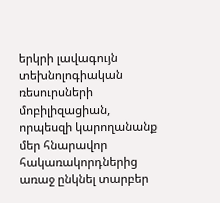երկրի լավագույն տեխնոլոգիական ռեսուրսների մոբիլիզացիան, որպեսզի կարողանանք մեր հնարավոր հակառակորդներից առաջ ընկնել տարբեր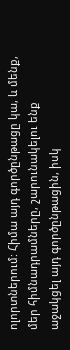ոլորտներում: Հիմա այդ գործընթացը կա, և մենք, մեր հիմնադրամները, շարունակելու ենք աջակցել այդ գործընթացին, իսկ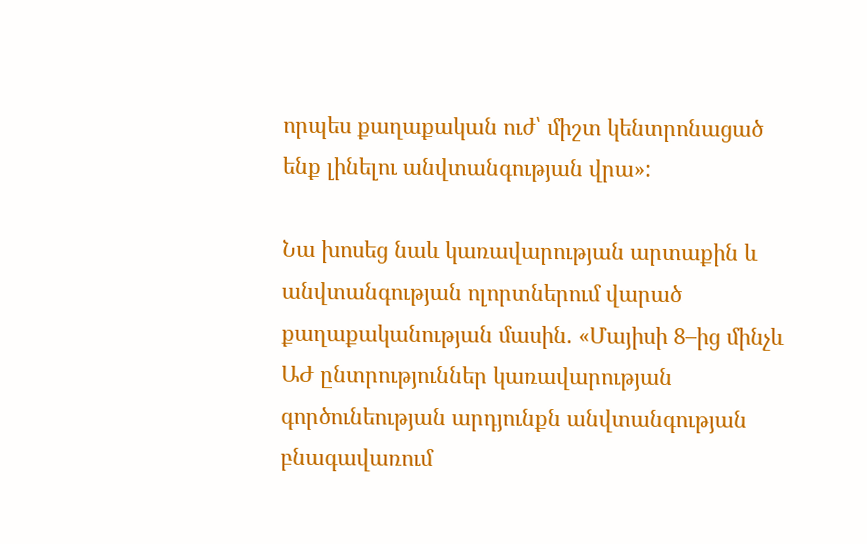որպես քաղաքական ուժ՝ միշտ կենտրոնացած ենք լինելու անվտանգության վրա»:

Նա խոսեց նաև կառավարության արտաքին և անվտանգության ոլորտներում վարած քաղաքականության մասին. «Մայիսի 8–ից մինչև ԱԺ ընտրություններ կառավարության գործունեության արդյունքն անվտանգության բնագավառում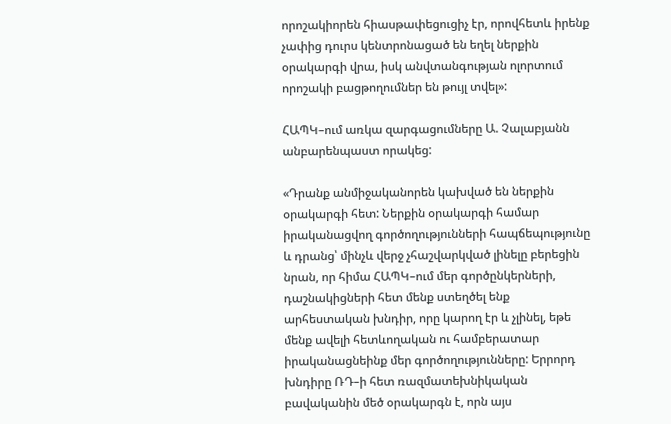որոշակիորեն հիասթափեցուցիչ էր, որովհետև իրենք չափից դուրս կենտրոնացած են եղել ներքին օրակարգի վրա, իսկ անվտանգության ոլորտում որոշակի բացթողումներ են թույլ տվել»:

ՀԱՊԿ–ում առկա զարգացումները Ա. Չալաբյանն անբարենպաստ որակեց:

«Դրանք անմիջականորեն կախված են ներքին օրակարգի հետ: Ներքին օրակարգի համար իրականացվող գործողությունների հապճեպությունը և դրանց՝ մինչև վերջ չհաշվարկված լինելը բերեցին նրան, որ հիմա ՀԱՊԿ–ում մեր գործընկերների, դաշնակիցների հետ մենք ստեղծել ենք արհեստական խնդիր, որը կարող էր և չլինել, եթե մենք ավելի հետևողական ու համբերատար իրականացնեինք մեր գործողությունները: Երրորդ խնդիրը ՌԴ–ի հետ ռազմատեխնիկական բավականին մեծ օրակարգն է, որն այս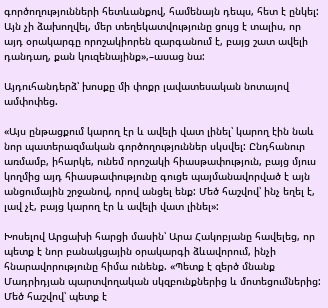գործողությունների հետևանքով, համենայն դեպս, հետ է ընկել: Այն չի ձախողվել, մեր տեղեկատվությունը ցույց է տալիս, որ այդ օրակարգը որոշակիորեն զարգանում է, բայց շատ ավելի դանդաղ, քան կուզենայինք»,–ասաց նա:

Այդուհանդերձ՝ խոսքը մի փոքր լավատեսական նոտայով ամփոփեց.

«Այս ընթացքում կարող էր և ավելի վատ լինել՝ կարող էին նաև նոր պատերազմական գործողություններ սկսվել: Ընդհանուր առմամբ, իհարկե, ունեմ որոշակի հիասթափություն, բայց մյուս կողմից այդ հիասթափությունը գուցե պայմանավորված է այն անցումային շրջանով, որով անցել ենք: Մեծ հաշվով՝ ինչ եղել է, լավ չէ, բայց կարող էր և ավելի վատ լինել»:

Խոսելով Արցախի հարցի մասին՝ Արա Հակոբյանը հավելեց, որ պետք է նոր բանակցային օրակարգի ձևավորում, ինչի հնարավորությունը հիմա ունենք. «Պետք է զերծ մնանք Մադրիդյան պարտվողական սկզբունքներից և մոտեցումներից: Մեծ հաշվով՝ պետք է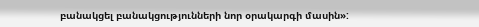բանակցել բանակցությունների նոր օրակարգի մասին»: